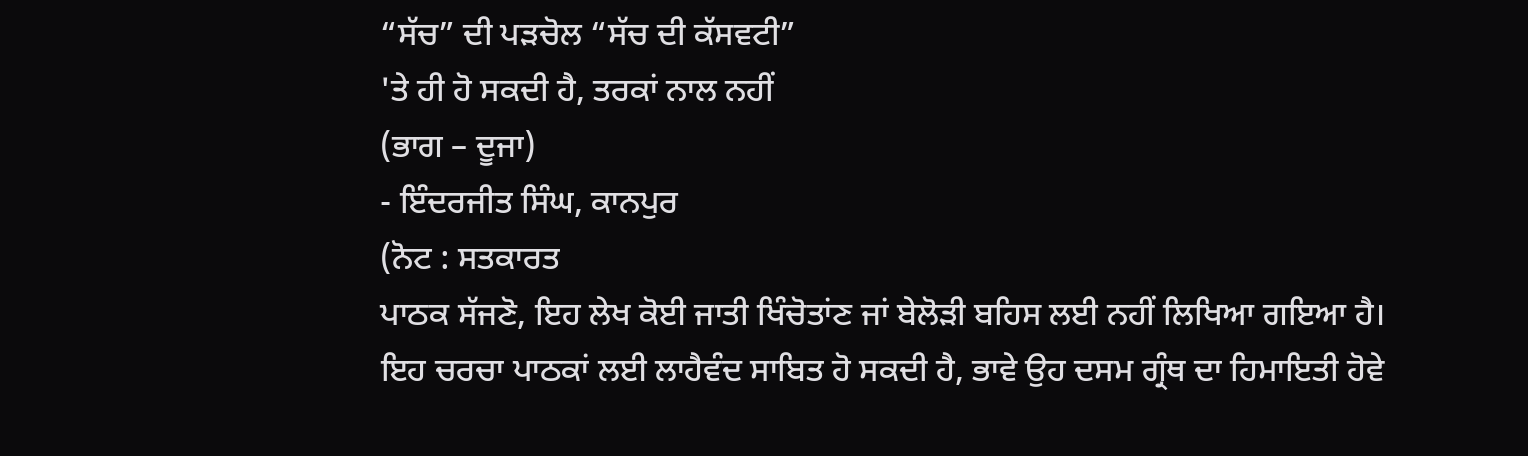“ਸੱਚ” ਦੀ ਪੜਚੋਲ “ਸੱਚ ਦੀ ਕੱਸਵਟੀ”
'ਤੇ ਹੀ ਹੋ ਸਕਦੀ ਹੈ, ਤਰਕਾਂ ਨਾਲ ਨਹੀਂ
(ਭਾਗ – ਦੂਜਾ)
- ਇੰਦਰਜੀਤ ਸਿੰਘ, ਕਾਨਪੁਰ
(ਨੋਟ : ਸਤਕਾਰਤ
ਪਾਠਕ ਸੱਜਣੋ, ਇਹ ਲੇਖ ਕੋਈ ਜਾਤੀ ਖਿੰਚੋਤਾਂਣ ਜਾਂ ਬੇਲੋੜੀ ਬਹਿਸ ਲਈ ਨਹੀਂ ਲਿਖਿਆ ਗਇਆ ਹੈ।
ਇਹ ਚਰਚਾ ਪਾਠਕਾਂ ਲਈ ਲਾਹੈਵੰਦ ਸਾਬਿਤ ਹੋ ਸਕਦੀ ਹੈ, ਭਾਵੇ ਉਹ ਦਸਮ ਗ੍ਰੰਥ ਦਾ ਹਿਮਾਇਤੀ ਹੋਵੇ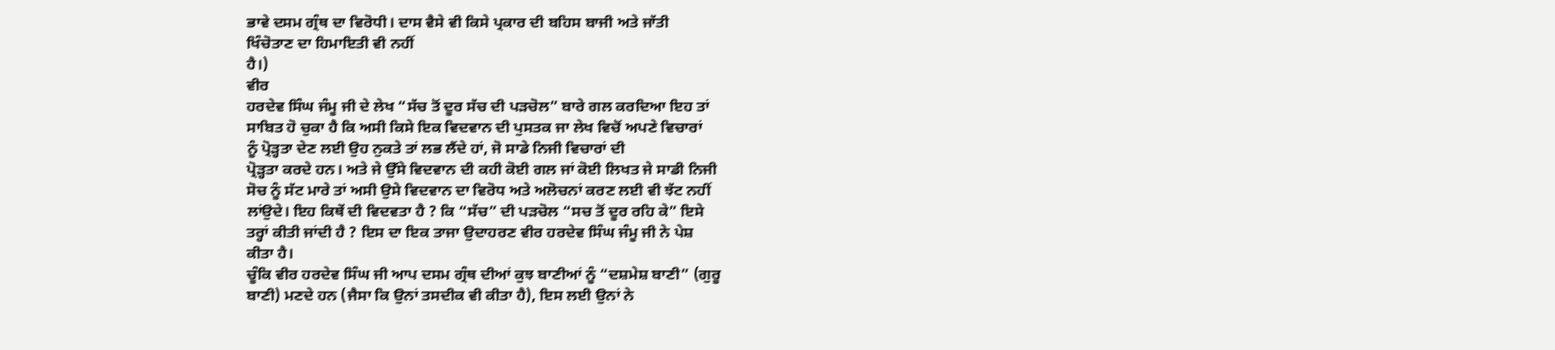ਭਾਵੇ ਦਸਮ ਗ੍ਰੰਥ ਦਾ ਵਿਰੋਧੀ। ਦਾਸ ਵੈਸੇ ਵੀ ਕਿਸੇ ਪ੍ਰਕਾਰ ਦੀ ਬਹਿਸ ਬਾਜੀ ਅਤੇ ਜਾੱਤੀ
ਖਿੰਚੋਤਾਣ ਦਾ ਹਿਮਾਇਤੀ ਵੀ ਨਹੀਂ
ਹੈ।)
ਵੀਰ
ਹਰਦੇਵ ਸਿੰਘ ਜੰਮੂ ਜੀ ਦੇ ਲੇਖ “ਸੱਚ ਤੋਂ ਦੂਰ ਸੱਚ ਦੀ ਪੜਚੋਲ” ਬਾਰੇ ਗਲ ਕਰਦਿਆ ਇਹ ਤਾਂ
ਸਾਬਿਤ ਹੋ ਚੁਕਾ ਹੈ ਕਿ ਅਸੀ ਕਿਸੇ ਇਕ ਵਿਦਵਾਨ ਦੀ ਪੁਸਤਕ ਜਾ ਲੇਖ ਵਿਚੋਂ ਅਪਣੇ ਵਿਚਾਰਾਂ
ਨੂੰ ਪ੍ਰੋੜ੍ਹਤਾ ਦੇਣ ਲਈ ਉਹ ਨੁਕਤੇ ਤਾਂ ਲਭ ਲੈਂਦੇ ਹਾਂ, ਜੋ ਸਾਡੇ ਨਿਜੀ ਵਿਚਾਰਾਂ ਦੀ
ਪ੍ਰੋੜ੍ਹਤਾ ਕਰਦੇ ਹਨ। ਅਤੇ ਜੇ ਉੱਸੇ ਵਿਦਵਾਨ ਦੀ ਕਹੀ ਕੋਈ ਗਲ ਜਾਂ ਕੋਈ ਲਿਖਤ ਜੇ ਸਾਡੀ ਨਿਜੀ
ਸੋਚ ਨੂੰ ਸੱਟ ਮਾਰੇ ਤਾਂ ਅਸੀ ਉਸੇ ਵਿਦਵਾਨ ਦਾ ਵਿਰੋਧ ਅਤੇ ਅਲੋਚਨਾਂ ਕਰਣ ਲਈ ਵੀ ਝੱਟ ਨਹੀਂ
ਲਾਂਉਦੇ। ਇਹ ਕਿਥੇਂ ਦੀ ਵਿਦਵਤਾ ਹੈ ? ਕਿ “ਸੱਚ” ਦੀ ਪੜਚੋਲ “ਸਚ ਤੋਂ ਦੂਰ ਰਹਿ ਕੇ” ਇਸੇ
ਤਰ੍ਹਾਂ ਕੀਤੀ ਜਾਂਦੀ ਹੈ ? ਇਸ ਦਾ ਇਕ ਤਾਜਾ ਉਦਾਹਰਣ ਵੀਰ ਹਰਦੇਵ ਸਿੰਘ ਜੰਮੂ ਜੀ ਨੇ ਪੇਸ਼
ਕੀਤਾ ਹੈ।
ਚੂੰਕਿ ਵੀਰ ਹਰਦੇਵ ਸਿੰਘ ਜੀ ਆਪ ਦਸਮ ਗ੍ਰੰਥ ਦੀਆਂ ਕੁਝ ਬਾਣੀਆਂ ਨੂੰ “ਦਸ਼ਮੇਸ਼ ਬਾਣੀ” (ਗੁਰੂ
ਬਾਣੀ) ਮਣਦੇ ਹਨ (ਜੈਸਾ ਕਿ ਉਨਾਂ ਤਸਦੀਕ ਵੀ ਕੀਤਾ ਹੈ), ਇਸ ਲਈ ਉਨਾਂ ਨੇ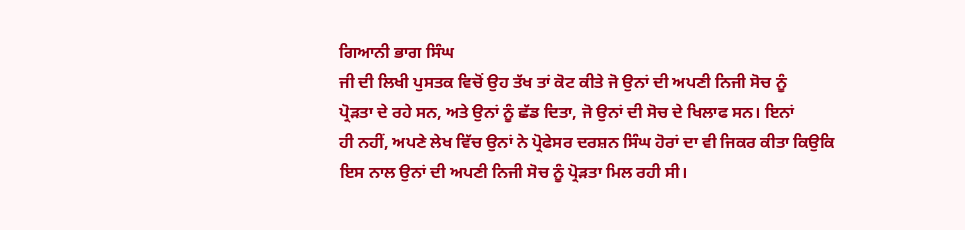ਗਿਆਨੀ ਭਾਗ ਸਿੰਘ
ਜੀ ਦੀ ਲਿਖੀ ਪੁਸਤਕ ਵਿਚੋਂ ਉਹ ਤੱਖ ਤਾਂ ਕੋਟ ਕੀਤੇ ਜੋ ਉਨਾਂ ਦੀ ਅਪਣੀ ਨਿਜੀ ਸੋਚ ਨੂੰ
ਪ੍ਰੋੜਤਾ ਦੇ ਰਹੇ ਸਨ, ਅਤੇ ਉਨਾਂ ਨੂੰ ਛੱਡ ਦਿਤਾ, ਜੋ ਉਨਾਂ ਦੀ ਸੋਚ ਦੇ ਖਿਲਾਫ ਸਨ। ਇਨਾਂ
ਹੀ ਨਹੀਂ, ਅਪਣੇ ਲੇਖ ਵਿੱਚ ਉਨਾਂ ਨੇ ਪ੍ਰੋਫੇਸਰ ਦਰਸ਼ਨ ਸਿੰਘ ਹੋਰਾਂ ਦਾ ਵੀ ਜਿਕਰ ਕੀਤਾ ਕਿਉਕਿ
ਇਸ ਨਾਲ ਉਨਾਂ ਦੀ ਅਪਣੀ ਨਿਜੀ ਸੋਚ ਨੂੰ ਪ੍ਰੋੜਤਾ ਮਿਲ ਰਹੀ ਸੀ।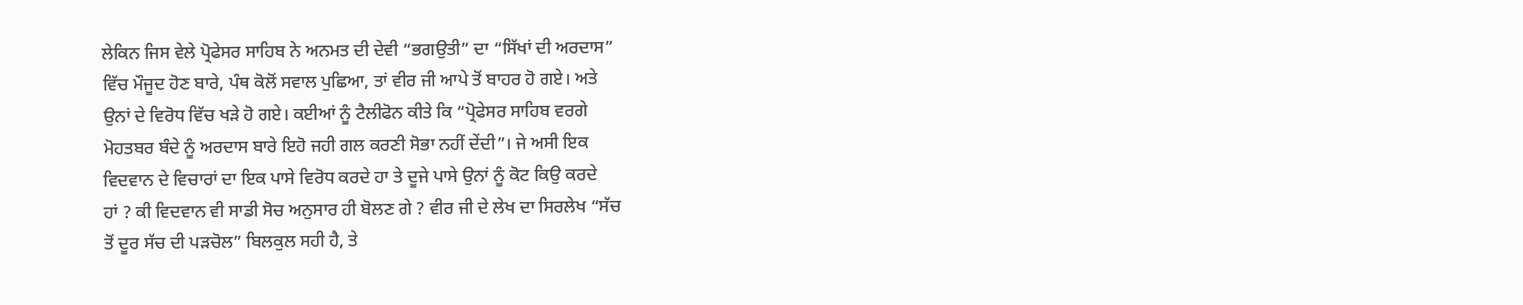ਲੇਕਿਨ ਜਿਸ ਵੇਲੇ ਪ੍ਰੋਫੇਸਰ ਸਾਹਿਬ ਨੇ ਅਨਮਤ ਦੀ ਦੇਵੀ “ਭਗਉਤੀ” ਦਾ “ਸਿੱਖਾਂ ਦੀ ਅਰਦਾਸ”
ਵਿੱਚ ਮੌਜੂਦ ਹੋਣ ਬਾਰੇ, ਪੰਥ ਕੋਲੋਂ ਸਵਾਲ ਪੁਛਿਆ, ਤਾਂ ਵੀਰ ਜੀ ਆਪੇ ਤੋਂ ਬਾਹਰ ਹੋ ਗਏ। ਅਤੇ
ਉਨਾਂ ਦੇ ਵਿਰੋਧ ਵਿੱਚ ਖੜੇ ਹੋ ਗਏ। ਕਈਆਂ ਨੂੰ ਟੈਲੀਫੋਨ ਕੀਤੇ ਕਿ “ਪ੍ਰੋਫੇਸਰ ਸਾਹਿਬ ਵਰਗੇ
ਮੋਹਤਬਰ ਬੰਦੇ ਨੂੰ ਅਰਦਾਸ ਬਾਰੇ ਇਹੋ ਜਹੀ ਗਲ ਕਰਣੀ ਸੋਭਾ ਨਹੀਂ ਦੇਂਦੀ”। ਜੇ ਅਸੀ ਇਕ
ਵਿਦਵਾਨ ਦੇ ਵਿਚਾਰਾਂ ਦਾ ਇਕ ਪਾਸੇ ਵਿਰੋਧ ਕਰਦੇ ਹਾ ਤੇ ਦੂਜੇ ਪਾਸੇ ਉਨਾਂ ਨੂੰ ਕੋਟ ਕਿਉ ਕਰਦੇ
ਹਾਂ ? ਕੀ ਵਿਦਵਾਨ ਵੀ ਸਾਡੀ ਸੋਚ ਅਨੁਸਾਰ ਹੀ ਬੋਲਣ ਗੇ ? ਵੀਰ ਜੀ ਦੇ ਲੇਖ ਦਾ ਸਿਰਲੇਖ “ਸੱਚ
ਤੋਂ ਦੂਰ ਸੱਚ ਦੀ ਪੜਚੋਲ” ਬਿਲਕੁਲ ਸਹੀ ਹੈ, ਤੇ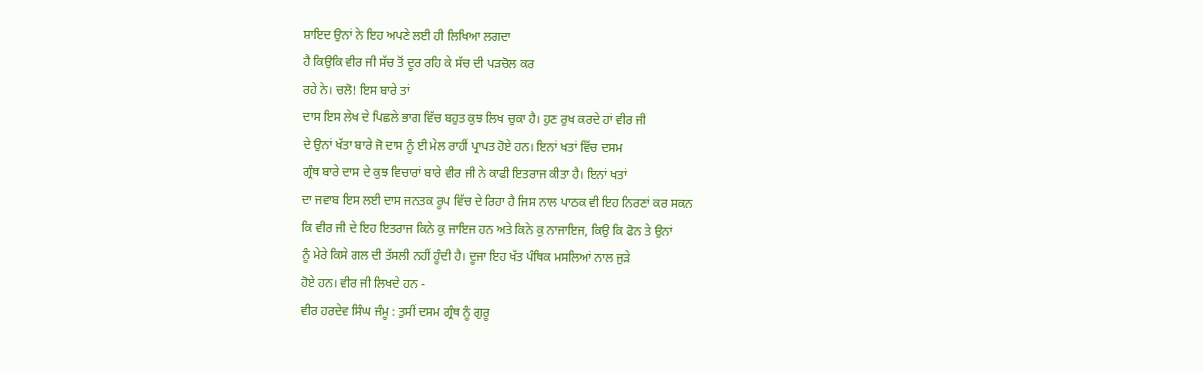ਸ਼ਾਇਦ ਉਨਾਂ ਨੇ ਇਹ ਅਪਣੇ ਲਈ ਹੀ ਲਿਖਿਆ ਲਗਦਾ
ਹੈ ਕਿਉਕਿ ਵੀਰ ਜੀ ਸੱਚ ਤੋਂ ਦੂਰ ਰਹਿ ਕੇ ਸੱਚ ਦੀ ਪੜਚੋਲ ਕਰ
ਰਹੇ ਨੇ। ਚਲੋ! ਇਸ ਬਾਰੇ ਤਾਂ
ਦਾਸ ਇਸ ਲੇਖ ਦੇ ਪਿਛਲੇ ਭਾਗ ਵਿੱਚ ਬਹੁਤ ਕੁਝ ਲਿਖ ਚੁਕਾ ਹੈ। ਹੁਣ ਰੁਖ ਕਰਦੇ ਹਾਂ ਵੀਰ ਜੀ
ਦੇ ਉਨਾਂ ਖੱਤਾ ਬਾਰੇ ਜੋ ਦਾਸ ਨੂੰ ਈ ਮੇਲ ਰਾਹੀਂ ਪ੍ਰਾਪਤ ਹੋਏ ਹਨ। ਇਨਾਂ ਖਤਾਂ ਵਿੱਚ ਦਸਮ
ਗ੍ਰੰਥ ਬਾਰੇ ਦਾਸ ਦੇ ਕੁਝ ਵਿਚਾਰਾਂ ਬਾਰੇ ਵੀਰ ਜੀ ਨੇ ਕਾਫੀ ਇਤਰਾਜ ਕੀਤਾ ਹੈ। ਇਨਾਂ ਖਤਾਂ
ਦਾ ਜਵਾਬ ਇਸ ਲਈ ਦਾਸ ਜਨਤਕ ਰੂਪ ਵਿੱਚ ਦੇ ਰਿਹਾ ਹੈ ਜਿਸ ਨਾਲ ਪਾਠਕ ਵੀ ਇਹ ਨਿਰਣਾਂ ਕਰ ਸਕਨ
ਕਿ ਵੀਰ ਜੀ ਦੇ ਇਹ ਇਤਰਾਜ ਕਿਨੇ ਕੁ ਜਾਇਜ ਹਨ ਅਤੇ ਕਿਨੇ ਕੁ ਨਾਜਾਇਜ, ਕਿਉ ਕਿ ਫੋਨ ਤੇ ਉਨਾਂ
ਨੂੰ ਮੇਰੇ ਕਿਸੇ ਗਲ ਦੀ ਤੱਸਲੀ ਨਹੀਂ ਹੂੰਦੀ ਹੈ। ਦੂਜਾ ਇਹ ਖੱਤ ਪੰਥਿਕ ਮਸਲਿਆਂ ਨਾਲ ਜੁੜੇ
ਹੋਏ ਹਨ। ਵੀਰ ਜੀ ਲਿਖਦੇ ਹਨ -
ਵੀਰ ਹਰਦੇਵ ਸਿੰਘ ਜੰਮੂ : ਤੁਸੀਂ ਦਸਮ ਗ੍ਰੰਥ ਨੂੰ ਗੁਰੂ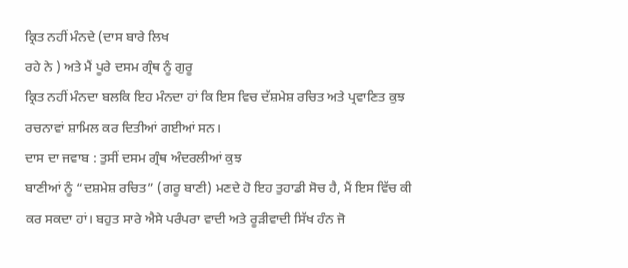ਕ੍ਰਿਤ ਨਹੀਂ ਮੰਨਦੇ (ਦਾਸ ਬਾਰੇ ਲਿਖ
ਰਹੇ ਨੇ ) ਅਤੇ ਮੈਂ ਪੂਰੇ ਦਸਮ ਗ੍ਰੰਥ ਨੂੰ ਗੁਰੂ
ਕ੍ਰਿਤ ਨਹੀਂ ਮੰਨਦਾ ਬਲਕਿ ਇਹ ਮੰਨਦਾ ਹਾਂ ਕਿ ਇਸ ਵਿਚ ਦੱਸ਼ਮੇਸ਼ ਰਚਿਤ ਅਤੇ ਪ੍ਰਵਾਣਿਤ ਕੁਝ
ਰਚਨਾਵਾਂ ਸ਼ਾਮਿਲ ਕਰ ਦਿਤੀਆਂ ਗਈਆਂ ਸਨ।
ਦਾਸ ਦਾ ਜਵਾਬ : ਤੁਸੀਂ ਦਸਮ ਗ੍ਰੰਥ ਅੰਦਰਲੀਆਂ ਕੁਝ
ਬਾਣੀਆਂ ਨੂੰ “ਦਸ਼ਮੇਸ਼ ਰਚਿਤ” (ਗਰੂ ਬਾਣੀ) ਮਣਦੇ ਹੋ ਇਹ ਤੁਹਾਡੀ ਸੋਚ ਹੈ, ਮੈਂ ਇਸ ਵਿੱਚ ਕੀ
ਕਰ ਸਕਦਾ ਹਾਂ। ਬਹੁਤ ਸਾਰੇ ਐਸੇ ਪਰੰਪਰਾ ਵਾਦੀ ਅਤੇ ਰੂੜੀਵਾਦੀ ਸਿੱਖ ਹੰਨ ਜੋ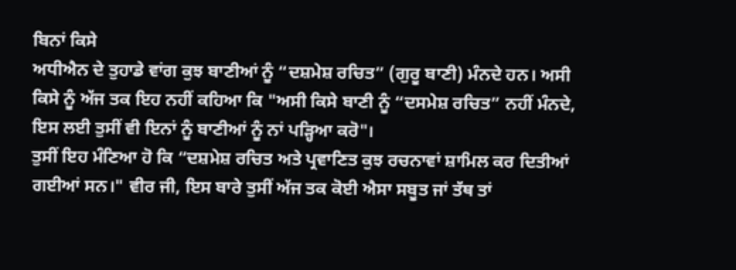ਬਿਨਾਂ ਕਿਸੇ
ਅਧੀਐਨ ਦੇ ਤੁਹਾਡੇ ਵਾਂਗ ਕੁਝ ਬਾਣੀਆਂ ਨੂੰ “ਦਸ਼ਮੇਸ਼ ਰਚਿਤ” (ਗੁਰੂ ਬਾਣੀ) ਮੰਨਦੇ ਹਨ। ਅਸੀ
ਕਿਸੇ ਨੂੰ ਅੱਜ ਤਕ ਇਹ ਨਹੀਂ ਕਹਿਆ ਕਿ "ਅਸੀ ਕਿਸੇ ਬਾਣੀ ਨੂੰ “ਦਸਮੇਸ਼ ਰਚਿਤ” ਨਹੀਂ ਮੰਨਦੇ,
ਇਸ ਲਈ ਤੁਸੀਂ ਵੀ ਇਨਾਂ ਨੂੰ ਬਾਣੀਆਂ ਨੂੰ ਨਾਂ ਪੜ੍ਹਿਆ ਕਰੋ"।
ਤੁਸੀਂ ਇਹ ਮੰਣਿਆ ਹੋ ਕਿ “ਦਸ਼ਮੇਸ਼ ਰਚਿਤ ਅਤੇ ਪ੍ਰਵਾਣਿਤ ਕੁਝ ਰਚਨਾਵਾਂ ਸ਼ਾਮਿਲ ਕਰ ਦਿਤੀਆਂ
ਗਈਆਂ ਸਨ।" ਵੀਰ ਜੀ, ਇਸ ਬਾਰੇ ਤੁਸੀਂ ਅੱਜ ਤਕ ਕੋਈ ਐਸਾ ਸਬੂਤ ਜਾਂ ਤੱਥ ਤਾਂ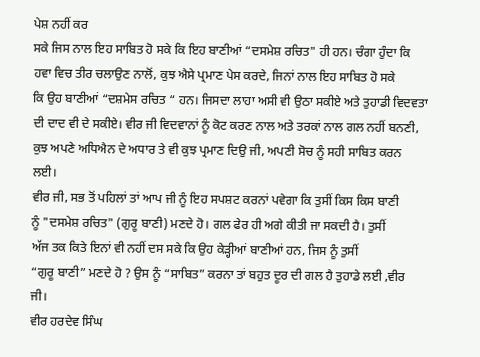ਪੇਸ਼ ਨਹੀਂ ਕਰ
ਸਕੇ ਜਿਸ ਨਾਲ ਇਹ ਸਾਬਿਤ ਹੋ ਸਕੇ ਕਿ ਇਹ ਬਾਣੀਆਂ “ਦਸਮੇਸ਼ ਰਚਿਤ" ਹੀ ਹਨ। ਚੰਗਾ ਹੁੰਦਾ ਕਿ
ਹਵਾ ਵਿਚ ਤੀਰ ਚਲਾਉਣ ਨਾਲੋਂ, ਕੁਝ ਐਸੇ ਪ੍ਰਮਾਣ ਪੇਸ ਕਰਦੇ, ਜਿਨਾਂ ਨਾਲ ਇਹ ਸਾਬਿਤ ਹੋ ਸਕੇ
ਕਿ ਉਹ ਬਾਣੀਆਂ “ਦਸ਼ਮੇਸ ਰਚਿਤ “ ਹਨ। ਜਿਸਦਾ ਲਾਹਾ ਅਸੀ ਵੀ ਉਠਾ ਸਕੀਏ ਅਤੇ ਤੁਹਾਡੀ ਵਿਦਵਤਾ
ਦੀ ਦਾਦ ਵੀ ਦੇ ਸਕੀਏ। ਵੀਰ ਜੀ ਵਿਦਵਾਨਾਂ ਨੂੰ ਕੋਟ ਕਰਣ ਨਾਲ ਅਤੇ ਤਰਕਾਂ ਨਾਲ ਗਲ ਨਹੀਂ ਬਨਣੀ,
ਕੁਝ ਅਪਣੇ ਅਧਿਐਨ ਦੇ ਅਧਾਰ ਤੇ ਵੀ ਕੁਝ ਪ੍ਰਮਾਣ ਦਿਉ ਜੀ, ਅਪਣੀ ਸੋਚ ਨੂੰ ਸਹੀ ਸਾਬਿਤ ਕਰਨ
ਲਈ।
ਵੀਰ ਜੀ, ਸਭ ਤੋਂ ਪਹਿਲਾਂ ਤਾਂ ਆਪ ਜੀ ਨੂੰ ਇਹ ਸਪਸ਼ਟ ਕਰਨਾਂ ਪਵੇਗਾ ਕਿ ਤੁਸੀਂ ਕਿਸ ਕਿਸ ਬਾਣੀ
ਨੂੰ "ਦਸਮੇਸ਼ ਰਚਿਤ" (ਗੁਰੂ ਬਾਣੀ) ਮਣਦੇ ਹੋ। ਗਲ ਫੇਰ ਹੀ ਅਗੇ ਕੀਤੀ ਜਾ ਸਕਦੀ ਹੈ। ਤੁਸੀਂ
ਅੱਜ ਤਕ ਕਿਤੇ ਇਨਾਂ ਵੀ ਨਹੀਂ ਦਸ ਸਕੇ ਕਿ ਉਹ ਕੇੜ੍ਹੀਆਂ ਬਾਣੀਆਂ ਹਨ, ਜਿਸ ਨੂੰ ਤੁਸੀਂ
“ਗੁਰੂ ਬਾਣੀ” ਮਣਦੇ ਹੋ ? ਉਸ ਨੂੰ “ਸਾਬਿਤ” ਕਰਨਾ ਤਾਂ ਬਹੁਤ ਦੂਰ ਦੀ ਗਲ ਹੈ ਤੁਹਾਡੇ ਲਈ ,ਵੀਰ
ਜੀ।
ਵੀਰ ਹਰਦੇਵ ਸਿੰਘ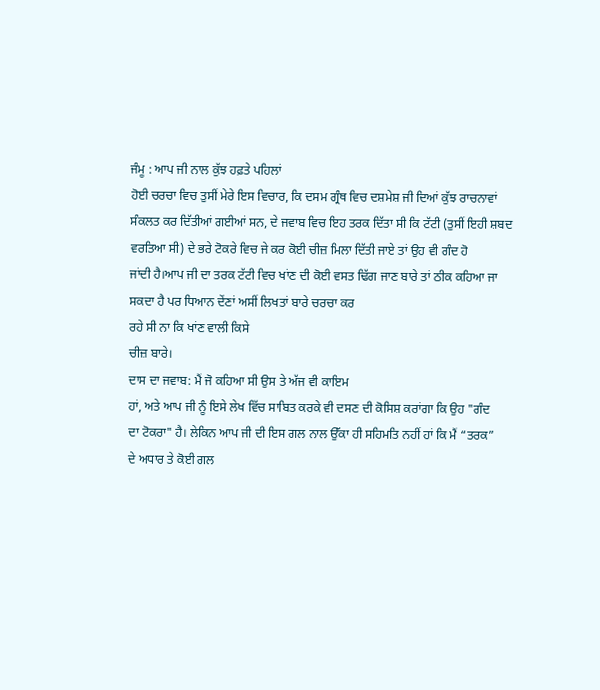ਜੰਮੂ : ਆਪ ਜੀ ਨਾਲ ਕੁੱਝ ਹਫ਼ਤੇ ਪਹਿਲਾਂ
ਹੋਈ ਚਰਚਾ ਵਿਚ ਤੁਸੀਂ ਮੇਰੇ ਇਸ ਵਿਚਾਰ, ਕਿ ਦਸਮ ਗ੍ਰੰਥ ਵਿਚ ਦਸ਼ਮੇਸ਼ ਜੀ ਦਿਆਂ ਕੁੱਝ ਰਾਚਨਾਵਾਂ
ਸੰਕਲਤ ਕਰ ਦਿੱਤੀਆਂ ਗਈਆਂ ਸਨ, ਦੇ ਜਵਾਬ ਵਿਚ ਇਹ ਤਰਕ ਦਿੱਤਾ ਸੀ ਕਿ ਟੱਟੀ (ਤੁਸੀਂ ਇਹੀ ਸ਼ਬਦ
ਵਰਤਿਆ ਸੀ) ਦੇ ਭਰੇ ਟੋਕਰੇ ਵਿਚ ਜੇ ਕਰ ਕੋਈ ਚੀਜ਼ ਮਿਲਾ ਦਿੱਤੀ ਜਾਏ ਤਾਂ ਉਹ ਵੀ ਗੰਦ ਹੋ
ਜਾਂਦੀ ਹੈ।ਆਪ ਜੀ ਦਾ ਤਰਕ ਟੱਟੀ ਵਿਚ ਖਾਂਣ ਦੀ ਕੋਈ ਵਸਤ ਢਿੱਗ ਜਾਣ ਬਾਰੇ ਤਾਂ ਠੀਕ ਕਹਿਆ ਜਾ
ਸਕਦਾ ਹੈ ਪਰ ਧਿਆਨ ਦੇਂਣਾਂ ਅਸੀਂ ਲਿਖਤਾਂ ਬਾਰੇ ਚਰਚਾ ਕਰ
ਰਹੇ ਸੀ ਨਾ ਕਿ ਖਾਂਣ ਵਾਲੀ ਕਿਸੇ
ਚੀਜ਼ ਬਾਰੇ।
ਦਾਸ ਦਾ ਜਵਾਬ: ਮੈਂ ਜੋ ਕਹਿਆ ਸੀ ਉਸ ਤੇ ਅੱਜ ਵੀ ਕਾਇਮ
ਹਾਂ, ਅਤੇ ਆਪ ਜੀ ਨੂੰ ਇਸੇ ਲੇਖ ਵਿੱਚ ਸਾਬਿਤ ਕਰਕੇ ਵੀ ਦਸਣ ਦੀ ਕੋਸਿਸ਼ ਕਰਾਂਗਾ ਕਿ ਉਹ "ਗੰਦ
ਦਾ ਟੋਕਰਾ" ਹੈ। ਲੇਕਿਨ ਆਪ ਜੀ ਦੀ ਇਸ ਗਲ ਨਾਲ ਉੱਕਾ ਹੀ ਸਹਿਮਤਿ ਨਹੀਂ ਹਾਂ ਕਿ ਮੈਂ “ਤਰਕ”
ਦੇ ਅਧਾਰ ਤੇ ਕੋਈ ਗਲ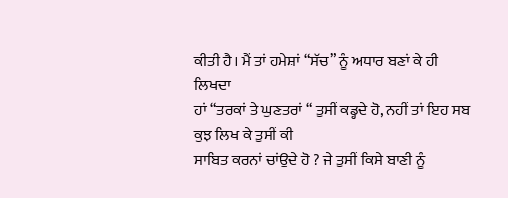ਕੀਤੀ ਹੈ। ਮੈਂ ਤਾਂ ਹਮੇਸ਼ਾਂ “ਸੱਚ” ਨੂੰ ਅਧਾਰ ਬਣਾਂ ਕੇ ਹੀ ਲਿਖਦਾ
ਹਾਂ “ਤਰਕਾਂ ਤੇ ਘੁਣਤਰਾਂ “ ਤੁਸੀਂ ਕਡ੍ਹਦੇ ਹੋ, ਨਹੀਂ ਤਾਂ ਇਹ ਸਬ ਕੁਝ ਲਿਖ ਕੇ ਤੁਸੀਂ ਕੀ
ਸਾਬਿਤ ਕਰਨਾਂ ਚਾਂਉਦੇ ਹੋ ? ਜੇ ਤੁਸੀਂ ਕਿਸੇ ਬਾਣੀ ਨੂੰ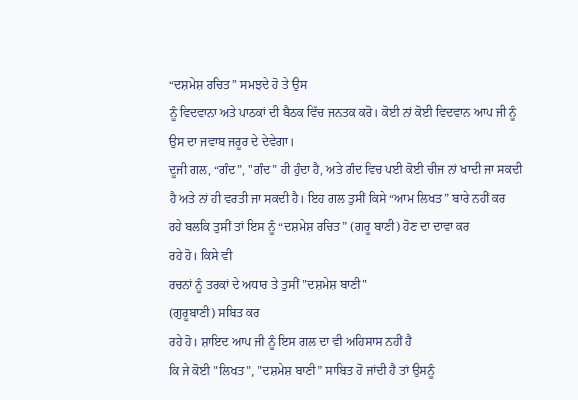“ਦਸ਼ਮੇਸ਼ ਰਚਿਤ” ਸਮਝਦੇ ਹੋ ਤੇ ਉਸ
ਨੂੰ ਵਿਦਵਾਨਾ ਅਤੇ ਪਾਠਕਾਂ ਦੀ ਬੈਠਕ ਵਿੱਚ ਜਨਤਕ ਕਰੋ। ਕੋਈ ਨਾਂ ਕੋਈ ਵਿਦਵਾਨ ਆਪ ਜੀ ਨੂੰ
ਉਸ ਦਾ ਜਵਾਬ ਜਰੂਰ ਦੇ ਦੇਵੇਗਾ।
ਦੂਜੀ ਗਲ, “ਗੰਦ”, "ਗੰਦ” ਹੀ ਹੁੰਦਾ ਹੈ, ਅਤੇ ਗੰਦ ਵਿਚ ਪਈ ਕੋਈ ਚੀਜ ਨਾਂ ਖਾਦੀ ਜਾ ਸਕਦੀ
ਹੈ ਅਤੇ ਨਾਂ ਹੀ ਵਰਤੀ ਜਾ ਸਕਦੀ ਹੈ। ਇਹ ਗਲ ਤੁਸੀਂ ਕਿਸੇ “ਆਮ ਲਿਖਤ” ਬਾਰੇ ਨਹੀਂ ਕਰ
ਰਹੇ ਬਲਕਿ ਤੁਸੀਂ ਤਾਂ ਇਸ ਨੂੰ “ਦਸ਼ਮੇਸ਼ ਰਚਿਤ” (ਗਰੂ ਬਾਣੀ) ਹੋਣ ਦਾ ਦਾਵਾ ਕਰ
ਰਹੇ ਹੋ। ਕਿਸੇ ਵੀ
ਰਚਨਾਂ ਨੂੰ ਤਰਕਾਂ ਦੇ ਅਧਾਰ ਤੇ ਤੁਸੀਂ "ਦਸ਼ਮੇਸ਼ ਬਾਣੀ"
(ਗੁਰੂਬਾਣੀ) ਸਬਿਤ ਕਰ
ਰਹੇ ਹੋ। ਸ਼ਾਇਦ ਆਪ ਜੀ ਨੂੰ ਇਸ ਗਲ ਦਾ ਵੀ ਅਹਿਸਾਸ ਨਹੀਂ ਹੈ
ਕਿ ਜੇ ਕੋਈ "ਲਿਖਤ", "ਦਸ਼ਮੇਸ਼ ਬਾਣੀ” ਸਾਬਿਤ ਹੋ ਜਾਂਦੀ ਹੈ ਤਾਂ ਉਸਨੂੰ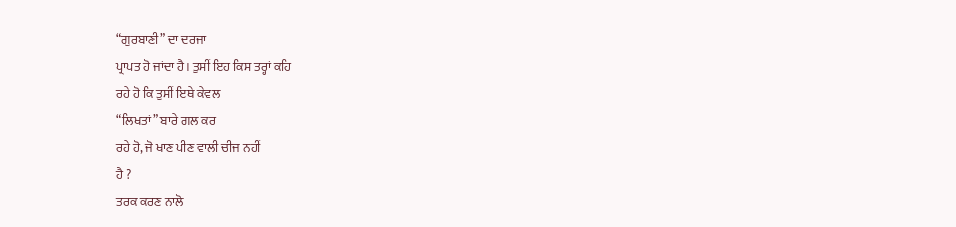“ਗੁਰਬਾਣੀ” ਦਾ ਦਰਜਾ
ਪ੍ਰਾਪਤ ਹੋ ਜਾਂਦਾ ਹੈ। ਤੁਸੀਂ ਇਹ ਕਿਸ ਤਰ੍ਹਾਂ ਕਹਿ
ਰਹੇ ਹੋ ਕਿ ਤੁਸੀਂ ਇਥੇ ਕੇਵਲ
“ਲਿਖਤਾਂ” ਬਾਰੇ ਗਲ ਕਰ
ਰਹੇ ਹੋ, ਜੋ ਖਾਣ ਪੀਣ ਵਾਲੀ ਚੀਜ ਨਹੀਂ
ਹੈ ?
ਤਰਕ ਕਰਣ ਨਾਲੋ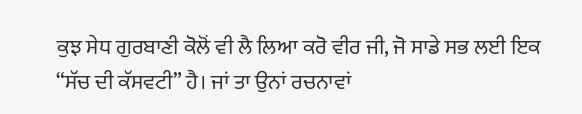ਕੁਝ ਸੇਧ ਗੁਰਬਾਣੀ ਕੋਲੋਂ ਵੀ ਲੈ ਲਿਆ ਕਰੋ ਵੀਰ ਜੀ, ਜੋ ਸਾਡੇ ਸਭ ਲਈ ਇਕ
“ਸੱਚ ਦੀ ਕੱਸਵਟੀ” ਹੈ। ਜਾਂ ਤਾ ਉਨਾਂ ਰਚਨਾਵਾਂ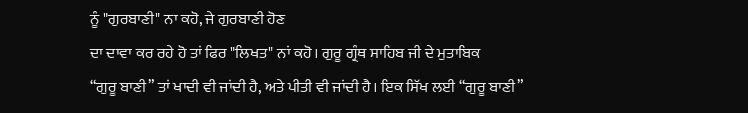ਨੂੰ "ਗੁਰਬਾਣੀ" ਨਾ ਕਹੋ, ਜੇ ਗੁਰਬਾਣੀ ਹੋਣ
ਦਾ ਦਾਵਾ ਕਰ ਰਹੇ ਹੋ ਤਾਂ ਫਿਰ "ਲਿਖਤ" ਨਾਂ ਕਹੋ। ਗੁਰੂ ਗ੍ਰੰਥ ਸਾਹਿਬ ਜੀ ਦੇ ਮੁਤਾਬਿਕ
“ਗੁਰੂ ਬਾਣੀ” ਤਾਂ ਖਾਦੀ ਵੀ ਜਾਂਦੀ ਹੈ, ਅਤੇ ਪੀਤੀ ਵੀ ਜਾਂਦੀ ਹੈ। ਇਕ ਸਿੱਖ ਲਈ “ਗੁਰੂ ਬਾਣੀ”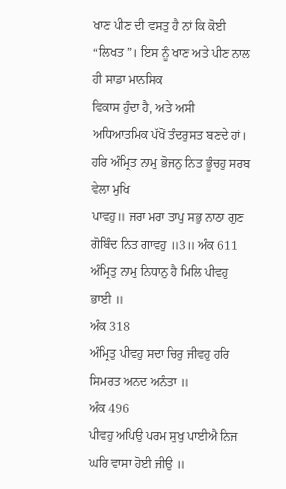ਖਾਣ ਪੀਣ ਦੀ ਵਸਤੁ ਹੈ ਨਾਂ ਕਿ ਕੋਈ “ਲਿਖਤ”। ਇਸ ਨੂੰ ਖਾਣ ਅਤੇ ਪੀਣ ਨਾਲ ਹੀ ਸਾਡਾ ਮਾਨਸਿਕ
ਵਿਕਾਸ ਹੁੰਦਾ ਹੈ, ਅਤੇ ਅਸੀ ਅਧਿਆਤਮਿਕ ਪੱਖੋਂ ਤੰਦਰੁਸਤ ਬਣਦੇ ਹਾਂ।
ਹਰਿ ਅੰਮ੍ਰਿਤ ਨਾਮੁ ਭੋਜਨੁ ਨਿਤ ਭੂੰਚਹੁ ਸਰਬ ਵੇਲਾ ਮੁਖਿ
ਪਾਵਹੁ॥ ਜਰਾ ਮਰਾ ਤਾਪੁ ਸਭੁ ਨਾਠਾ ਗੁਣ ਗੋਬਿੰਦ ਨਿਤ ਗਾਵਹੁ ॥3॥ ਅੰਕ 611
ਅੰਮ੍ਰਿਤੁ ਨਾਮੁ ਨਿਧਾਨੁ ਹੈ ਮਿਲਿ ਪੀਵਹੁ ਭਾਈ ॥
ਅੰਕ 318
ਅੰਮ੍ਰਿਤੁ ਪੀਵਹੁ ਸਦਾ ਚਿਰੁ ਜੀਵਹੁ ਹਰਿ ਸਿਮਰਤ ਅਨਦ ਅਨੰਤਾ ॥
ਅੰਕ 496
ਪੀਵਹੁ ਅਪਿਉ ਪਰਮ ਸੁਖੁ ਪਾਈਐ ਨਿਜ ਘਰਿ ਵਾਸਾ ਹੋਈ ਜੀਉ ॥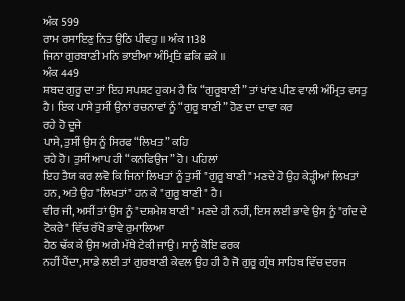ਅੰਕ 599
ਰਾਮ ਰਸਾਇਣੁ ਨਿਤ ਉਠਿ ਪੀਵਹੁ ॥ ਅੰਕ 1138
ਜਿਨਾ ਗੁਰਬਾਣੀ ਮਨਿ ਭਾਈਆ ਅੰਮ੍ਰਿਤਿ ਛਕਿ ਛਕੇ ॥
ਅੰਕ 449
ਸ਼ਬਦ ਗੁਰੂ ਦਾ ਤਾਂ ਇਹ ਸਪਸ਼ਟ ਹੁਕਮ ਹੈ ਕਿ “ਗੁਰੂਬਾਣੀ” ਤਾਂ ਖਾਂਣ ਪੀਣ ਵਾਲੀ ਅੰਮ੍ਰਿਤ ਵਸਤੁ
ਹੈ। ਇਕ ਪਾਸੇ ਤੁਸੀਂ ਉਨਾਂ ਰਚਨਾਵਾਂ ਨੂੰ “ਗੁਰੂ ਬਾਣੀ” ਹੋਣ ਦਾ ਦਾਵਾ ਕਰ
ਰਹੇ ਹੋ ਦੂਜੇ
ਪਾਸੇ, ਤੁਸੀਂ ਉਸ ਨੂੰ ਸਿਰਫ “ਲਿਖਤ” ਕਹਿ
ਰਹੇ ਹੋ। ਤੁਸੀਂ ਆਪ ਹੀ “ਕਨਫਿਉਜ” ਹੋ। ਪਹਿਲਾਂ
ਇਹ ਤੈਯ ਕਰ ਲਵੋ ਕਿ ਜਿਨਾਂ ਲਿਖਤਾਂ ਨੂੰ ਤੁਸੀਂ "ਗੁਰੂ ਬਾਣੀ" ਮਣਦੇ ਹੋ ਉਹ ਕੇੜ੍ਹੀਆਂ ਲਿਖਤਾਂ
ਹਨ, ਅਤੇ ਉਹ "ਲਿਖਤਾਂ" ਹਨ ਕੇ "ਗੁਰੂ ਬਾਣੀ" ਹੈ।
ਵੀਰ ਜੀ, ਅਸੀਂ ਤਾਂ ਉਸ ਨੂੰ "ਦਸ਼ਮੇਸ਼ ਬਾਣੀ" ਮਣਦੇ ਹੀ ਨਹੀਂ, ਇਸ ਲਈ ਭਾਵੇ ਉਸ ਨੂੰ "ਗੰਦ ਦੇ
ਟੋਕਰੇ" ਵਿੱਚ ਰੱਖੋ ਭਾਵੇ ਰੁਮਾਲਿਆ
ਹੈਠ ਢੱਕ ਕੇ ਉਸ ਅਗੇ ਮੱਥੇ ਟੇਕੀ ਜਾਉ। ਸਾਨੂੰ ਕੋਇ ਫਰਕ
ਨਹੀਂ ਪੈਂਦਾ, ਸਾਡੇ ਲਈ ਤਾਂ ਗੁਰਬਾਣੀ ਕੇਵਲ ਉਹ ਹੀ ਹੈ ਜੋ ਗੁਰੂ ਗ੍ਰੰਥ ਸਾਹਿਬ ਵਿੱਚ ਦਰਜ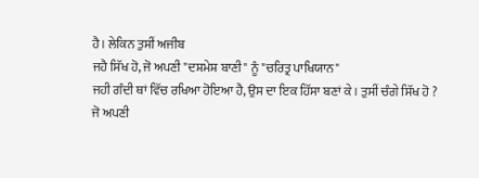ਹੈ। ਲੇਕਿਨ ਤੁਸੀਂ ਅਜੀਬ
ਜਹੈ ਸਿੱਖ ਹੋ, ਜੋ ਅਪਣੀ "ਦਸ਼ਮੇਸ਼ ਬਾਣੀ" ਨੂੰ "ਚਰਿਤ੍ਰ ਪਾਖਿਯਾਨ"
ਜਹੀ ਗੰਦੀ ਥਾਂ ਵਿੱਚ ਰਖਿਆ ਹੋਇਆ ਹੈ, ਉਸ ਦਾ ਇਕ ਹਿੱਸਾ ਬਣਾਂ ਕੇ। ਤੁਸੀਂ ਚੰਗੇ ਸਿੱਖ ਹੋ ?
ਜੋ ਅਪਣੀ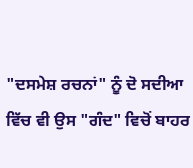"ਦਸਮੇਸ਼ ਰਚਨਾਂ" ਨੂੰ ਦੋ ਸਦੀਆ ਵਿੱਚ ਵੀ ਉਸ "ਗੰਦ" ਵਿਚੋਂ ਬਾਹਰ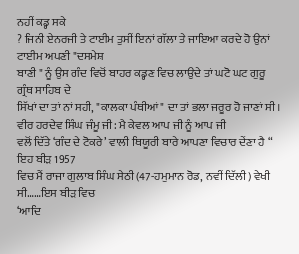ਨਹੀਂ ਕਡ੍ਹ ਸਕੇ
? ਜਿਨੀ ਏਨਰਜੀ ਤੇ ਟਾਈਮ ਤੁਸੀਂ ਇਨਾਂ ਗੱਲਾ ਤੇ ਜਾਇਆ ਕਰਦੇ ਹੋ ਉਨਾਂ ਟਾਈਮ ਅਪਣੀ "ਦਸਮੇਸ਼
ਬਾਣੀ " ਨੂੰ ਉਸ ਗੰਦ ਵਿਚੋਂ ਬਾਹਰ ਕਡ੍ਹਣ ਵਿਚ ਲਾਉਦੇ ਤਾਂ ਘਟੋ ਘਟ ਗੁਰੂ ਗ੍ਰੰਥ ਸਾਹਿਬ ਦੇ
ਸਿੱਖਾਂ ਦਾ ਤਾਂ ਨਾਂ ਸਹੀ, "ਕਾਲਕਾ ਪੰਥੀਆਂ" ਦਾ ਤਾਂ ਭਲਾ ਜਰੂਰ ਹੋ ਜਾਣਾਂ ਸੀ।
ਵੀਰ ਹਰਦੇਵ ਸਿੰਘ ਜੰਮੂ ਜੀ: ਮੈ ਕੇਵਲ ਆਪ ਜੀ ਨੂੰ ਆਪ ਜੀ
ਵਲੋਂ ਦਿੱਤੇ ‘ਗੰਦ ਦੇ ਟੋਕਰੇ’ ਵਾਲੀ ਥਿਯੂਰੀ ਬਾਰੇ ਆਪਣਾ ਵਿਚਾਰ ਦੇਂਣਾ ਹੈ “ ਇਹ ਬੀੜ 1957
ਵਿਚ ਮੈਂ ਰਾਜਾ ਗੁਲਾਬ ਸਿੰਘ ਸੇਠੀ (47-ਹਮੁਮਾਨ ਰੋਡ, ਨਵੀਂ ਦਿੱਲੀ) ਵੇਖੀ ਸੀ……ਇਸ ਬੀੜ ਵਿਚ
‘ਆਦਿ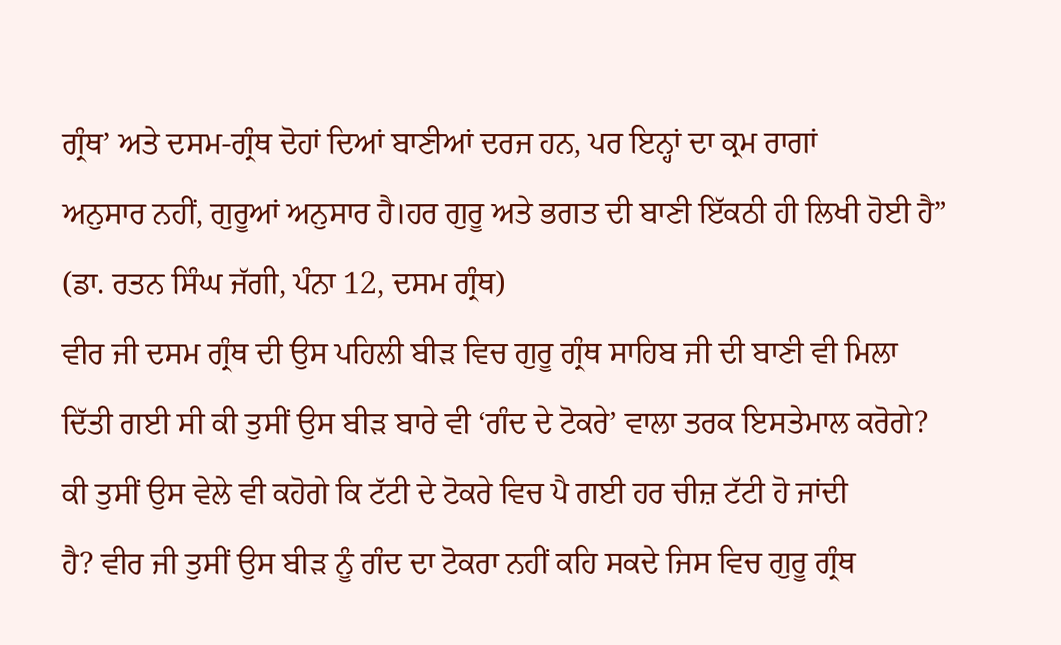ਗ੍ਰੰਥ’ ਅਤੇ ਦਸਮ-ਗ੍ਰੰਥ ਦੋਹਾਂ ਦਿਆਂ ਬਾਣੀਆਂ ਦਰਜ ਹਨ, ਪਰ ਇਨ੍ਹਾਂ ਦਾ ਕ੍ਰਮ ਰਾਗਾਂ
ਅਨੁਸਾਰ ਨਹੀਂ, ਗੁਰੂਆਂ ਅਨੁਸਾਰ ਹੈ।ਹਰ ਗੁਰੂ ਅਤੇ ਭਗਤ ਦੀ ਬਾਣੀ ਇੱਕਠੀ ਹੀ ਲਿਖੀ ਹੋਈ ਹੈ”
(ਡਾ. ਰਤਨ ਸਿੰਘ ਜੱਗੀ, ਪੰਨਾ 12, ਦਸਮ ਗ੍ਰੰਥ)
ਵੀਰ ਜੀ ਦਸਮ ਗ੍ਰੰਥ ਦੀ ਉਸ ਪਹਿਲੀ ਬੀੜ ਵਿਚ ਗੁਰੂ ਗ੍ਰੰਥ ਸਾਹਿਬ ਜੀ ਦੀ ਬਾਣੀ ਵੀ ਮਿਲਾ
ਦਿੱਤੀ ਗਈ ਸੀ ਕੀ ਤੁਸੀਂ ਉਸ ਬੀੜ ਬਾਰੇ ਵੀ ‘ਗੰਦ ਦੇ ਟੋਕਰੇ’ ਵਾਲਾ ਤਰਕ ਇਸਤੇਮਾਲ ਕਰੋਗੇ?
ਕੀ ਤੁਸੀਂ ਉਸ ਵੇਲੇ ਵੀ ਕਹੋਗੇ ਕਿ ਟੱਟੀ ਦੇ ਟੋਕਰੇ ਵਿਚ ਪੈ ਗਈ ਹਰ ਚੀਜ਼ ਟੱਟੀ ਹੋ ਜਾਂਦੀ
ਹੈ? ਵੀਰ ਜੀ ਤੁਸੀਂ ਉਸ ਬੀੜ ਨੂੰ ਗੰਦ ਦਾ ਟੋਕਰਾ ਨਹੀਂ ਕਹਿ ਸਕਦੇ ਜਿਸ ਵਿਚ ਗੁਰੂ ਗ੍ਰੰਥ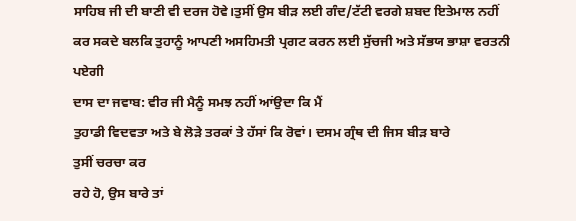ਸਾਹਿਬ ਜੀ ਦੀ ਬਾਣੀ ਵੀ ਦਰਜ ਹੋਵੇ।ਤੁਸੀਂ ਉਸ ਬੀੜ ਲਈ ਗੰਦ/ਟੱਟੀ ਵਰਗੇ ਸ਼ਬਦ ਇਤੇਮਾਲ ਨਹੀਂ
ਕਰ ਸਕਦੇ ਬਲਕਿ ਤੁਹਾਨੂੰ ਆਪਣੀ ਅਸਹਿਮਤੀ ਪ੍ਰਗਟ ਕਰਨ ਲਈ ਸੁੱਚਜੀ ਅਤੇ ਸੱਭਯ ਭਾਸ਼ਾ ਵਰਤਨੀ
ਪਏਗੀ
ਦਾਸ ਦਾ ਜਵਾਬ: ਵੀਰ ਜੀ ਮੈਨੂੰ ਸਮਝ ਨਹੀਂ ਆਂਉਦਾ ਕਿ ਮੈਂ
ਤੁਹਾਡੀ ਵਿਦਵਤਾ ਅਤੇ ਬੇ ਲੋੜੇ ਤਰਕਾਂ ਤੇ ਹੱਸਾਂ ਕਿ ਰੋਵਾਂ। ਦਸਮ ਗ੍ਰੰਥ ਦੀ ਜਿਸ ਬੀੜ ਬਾਰੇ
ਤੁਸੀਂ ਚਰਚਾ ਕਰ
ਰਹੇ ਹੋ, ਉਸ ਬਾਰੇ ਤਾਂ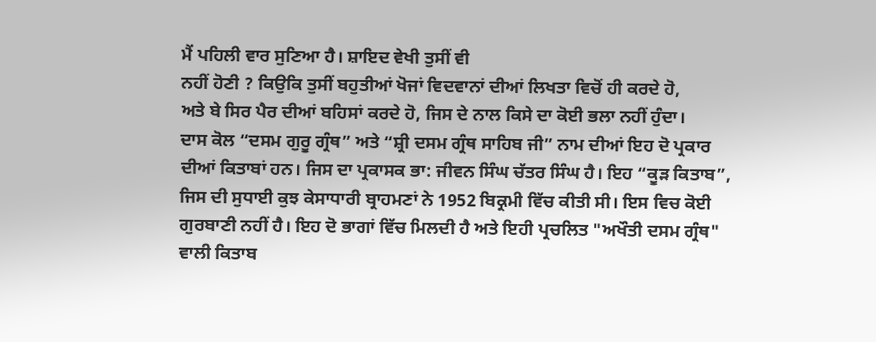ਮੈਂ ਪਹਿਲੀ ਵਾਰ ਸੁਣਿਆ ਹੈ। ਸ਼ਾਇਦ ਵੇਖੀ ਤੁਸੀਂ ਵੀ
ਨਹੀਂ ਹੋਣੀ ? ਕਿਉਕਿ ਤੁਸੀਂ ਬਹੁਤੀਆਂ ਖੋਜਾਂ ਵਿਦਵਾਨਾਂ ਦੀਆਂ ਲਿਖਤਾ ਵਿਚੋਂ ਹੀ ਕਰਦੇ ਹੋ,
ਅਤੇ ਬੇ ਸਿਰ ਪੈਰ ਦੀਆਂ ਬਹਿਸਾਂ ਕਰਦੇ ਹੋ, ਜਿਸ ਦੇ ਨਾਲ ਕਿਸੇ ਦਾ ਕੋਈ ਭਲਾ ਨਹੀਂ ਹੁੰਦਾ।
ਦਾਸ ਕੋਲ “ਦਸਮ ਗੁਰੂ ਗ੍ਰੰਥ” ਅਤੇ “ਸ਼੍ਰੀ ਦਸਮ ਗ੍ਰੰਥ ਸਾਹਿਬ ਜੀ” ਨਾਮ ਦੀਆਂ ਇਹ ਦੋ ਪ੍ਰਕਾਰ
ਦੀਆਂ ਕਿਤਾਬਾਂ ਹਨ। ਜਿਸ ਦਾ ਪ੍ਰਕਾਸਕ ਭਾ: ਜੀਵਨ ਸਿੰਘ ਚੱਤਰ ਸਿੰਘ ਹੈ। ਇਹ “ਕੂੜ ਕਿਤਾਬ”,
ਜਿਸ ਦੀ ਸੁਧਾਈ ਕੁਝ ਕੇਸਾਧਾਰੀ ਬ੍ਰਾਹਮਣਾਂ ਨੇ 1952 ਬਿਕ੍ਰਮੀ ਵਿੱਚ ਕੀਤੀ ਸੀ। ਇਸ ਵਿਚ ਕੋਈ
ਗੁਰਬਾਣੀ ਨਹੀਂ ਹੈ। ਇਹ ਦੋ ਭਾਗਾਂ ਵਿੱਚ ਮਿਲਦੀ ਹੈ ਅਤੇ ਇਹੀ ਪ੍ਰਚਲਿਤ "ਅਖੌਤੀ ਦਸਮ ਗ੍ਰੰਥ"
ਵਾਲੀ ਕਿਤਾਬ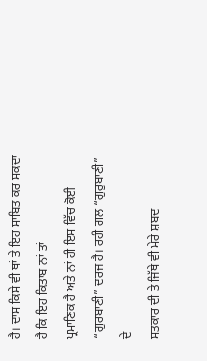ਹੈ। ਦਾਸ ਕਿਸੇ ਵੀ ਥਾਂ ਤੇ ਇਹ ਸਾਬਿਤ ਕਰ ਸਕਦਾ ਹੈ ਕਿ ਇਹ ਕਿਤਾਬ ਨਾਂ ਤਾਂ
ਪ੍ਰਮਾਣਿਕ ਹੈ ਅਤੇ ਨਾਂ ਹੀ ਇਸ ਵਿੱਚ ਕੋਈ “ਗੁਰਬਾਣੀ” ਦਰਜ ਹੈ। ਰਹੀ ਗਲ “ਗੁਰੁਬਾਣੀ” ਦੇ
ਸਤਕਾਰ ਦੀ ਤੇ ਜਿੱਥੇ ਵੀ ਮੇਰੇ ਸ਼ਬਦ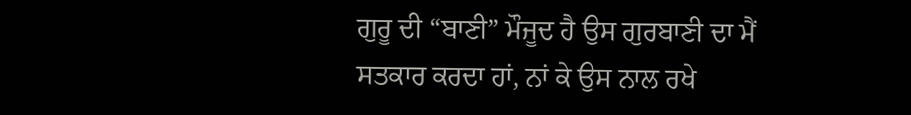ਗੁਰੂ ਦੀ “ਬਾਣੀ” ਮੌਜੂਦ ਹੈ ਉਸ ਗੁਰਬਾਣੀ ਦਾ ਮੈਂ
ਸਤਕਾਰ ਕਰਦਾ ਹਾਂ, ਨਾਂ ਕੇ ਉਸ ਨਾਲ ਰਖੇ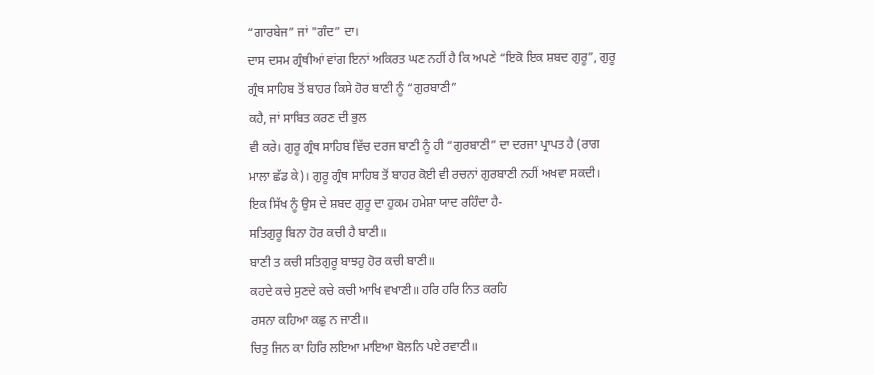“ਗਾਰਬੇਜ” ਜਾਂ "ਗੰਦ” ਦਾ।
ਦਾਸ ਦਸਮ ਗ੍ਰੰਥੀਆਂ ਵਾਂਗ ਇਨਾਂ ਅਕਿਰਤ ਘਣ ਨਹੀਂ ਹੈ ਕਿ ਅਪਣੇ “ਇਕੋ ਇਕ ਸ਼ਬਦ ਗੁਰੂ”, ਗੁਰੂ
ਗ੍ਰੰਥ ਸਾਹਿਬ ਤੋਂ ਬਾਹਰ ਕਿਸੇ ਹੋਰ ਬਾਣੀ ਨੂੰ “ਗੁਰਬਾਣੀ”
ਕਹੈ, ਜਾਂ ਸਾਬਿਤ ਕਰਣ ਦੀ ਭੁਲ
ਵੀ ਕਰੇ। ਗੁਰੂ ਗ੍ਰੰਥ ਸਾਹਿਬ ਵਿੱਚ ਦਰਜ ਬਾਣੀ ਨੂੰ ਹੀ “ਗੁਰਬਾਣੀ” ਦਾ ਦਰਜਾ ਪ੍ਰਾਪਤ ਹੈ (ਰਾਗ
ਮਾਲਾ ਛੱਡ ਕੇ)। ਗੁਰੂ ਗ੍ਰੰਥ ਸਾਹਿਬ ਤੋਂ ਬਾਹਰ ਕੋਈ ਵੀ ਰਚਨਾਂ ਗੁਰਬਾਣੀ ਨਹੀਂ ਅਖਵਾ ਸਕਦੀ।
ਇਕ ਸਿੱਖ ਨੂੰ ਉਸ ਦੇ ਸ਼ਬਦ ਗੁਰੂ ਦਾ ਹੁਕਮ ਹਮੇਸ਼ਾ ਯਾਦ ਰਹਿੰਦਾ ਹੈ-
ਸਤਿਗੁਰੂ ਬਿਨਾ ਹੋਰ ਕਚੀ ਹੈ ਬਾਣੀ॥
ਬਾਣੀ ਤ ਕਚੀ ਸਤਿਗੁਰੂ ਬਾਝਹੁ ਹੋਰ ਕਚੀ ਬਾਣੀ॥
ਕਹਦੇ ਕਚੇ ਸੁਣਦੇ ਕਚੇ ਕਚੀ ਆਖਿ ਵਖਾਣੀ॥ ਹਰਿ ਹਰਿ ਨਿਤ ਕਰਹਿ
ਰਸਨਾ ਕਹਿਆ ਕਛੁ ਨ ਜਾਣੀ॥
ਚਿਤੁ ਜਿਨ ਕਾ ਹਿਰਿ ਲਇਆ ਮਾਇਆ ਬੋਲਨਿ ਪਏ ਰਵਾਣੀ॥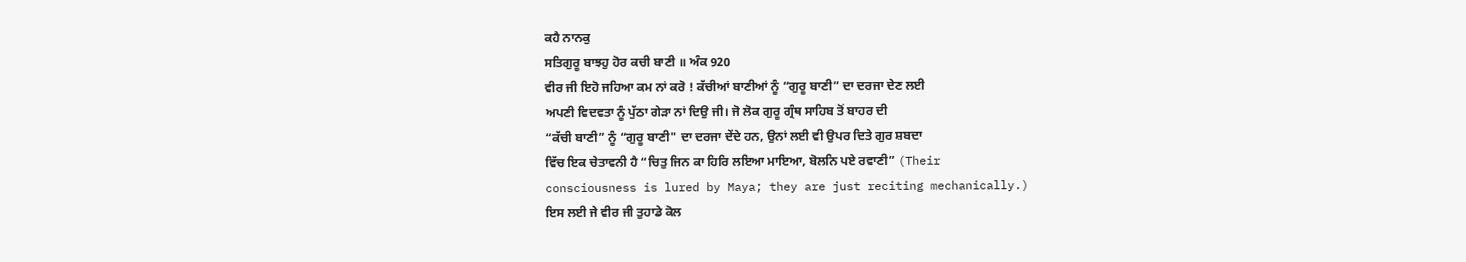ਕਹੈ ਨਾਨਕੁ
ਸਤਿਗੁਰੂ ਬਾਝਹੁ ਹੋਰ ਕਚੀ ਬਾਣੀ ॥ ਅੰਕ 920
ਵੀਰ ਜੀ ਇਹੋ ਜਹਿਆ ਕਮ ਨਾਂ ਕਰੋ ! ਕੱਚੀਆਂ ਬਾਣੀਆਂ ਨੂੰ “ਗੁਰੂ ਬਾਣੀ” ਦਾ ਦਰਜਾ ਦੇਣ ਲਈ
ਅਪਣੀ ਵਿਦਵਤਾ ਨੂੰ ਪੁੱਠਾ ਗੇੜਾ ਨਾਂ ਦਿਉ ਜੀ। ਜੋ ਲੋਕ ਗੁਰੂ ਗ੍ਰੰਥ ਸਾਹਿਬ ਤੋਂ ਬਾਹਰ ਦੀ
“ਕੱਚੀ ਬਾਣੀ” ਨੂੰ “ਗੁਰੂ ਬਾਣੀ" ਦਾ ਦਰਜਾ ਦੇਂਦੇ ਹਨ, ਉਨਾਂ ਲਈ ਵੀ ਉਪਰ ਦਿਤੇ ਗੁਰ ਸ਼ਬਦਾ
ਵਿੱਚ ਇਕ ਚੇਤਾਵਨੀ ਹੈ “ਚਿਤੁ ਜਿਨ ਕਾ ਹਿਰਿ ਲਇਆ ਮਾਇਆ, ਬੋਲਨਿ ਪਏ ਰਵਾਣੀ” (Their
consciousness is lured by Maya; they are just reciting mechanically.)
ਇਸ ਲਈ ਜੇ ਵੀਰ ਜੀ ਤੁਹਾਡੇ ਕੋਲ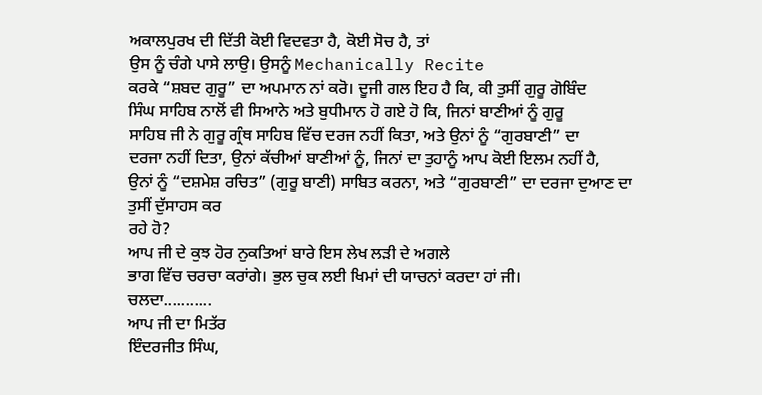ਅਕਾਲਪੁਰਖ ਦੀ ਦਿੱਤੀ ਕੋਈ ਵਿਦਵਤਾ ਹੈ, ਕੋਈ ਸੋਚ ਹੈ, ਤਾਂ
ਉਸ ਨੂੰ ਚੰਗੇ ਪਾਸੇ ਲਾਉ। ਉਸਨੂੰ Mechanically Recite
ਕਰਕੇ “ਸ਼ਬਦ ਗੁਰੂ” ਦਾ ਅਪਮਾਨ ਨਾਂ ਕਰੋ। ਦੂਜੀ ਗਲ ਇਹ ਹੈ ਕਿ, ਕੀ ਤੁਸੀਂ ਗੁਰੂ ਗੋਬਿੰਦ
ਸਿੰਘ ਸਾਹਿਬ ਨਾਲੋਂ ਵੀ ਸਿਆਨੇ ਅਤੇ ਬੁਧੀਮਾਨ ਹੋ ਗਏ ਹੋ ਕਿ, ਜਿਨਾਂ ਬਾਣੀਆਂ ਨੂੰ ਗੁਰੂ
ਸਾਹਿਬ ਜੀ ਨੇ ਗੁਰੂ ਗ੍ਰੰਥ ਸਾਹਿਬ ਵਿੱਚ ਦਰਜ ਨਹੀਂ ਕਿਤਾ, ਅਤੇ ਉਨਾਂ ਨੂੰ “ਗੁਰਬਾਣੀ” ਦਾ
ਦਰਜਾ ਨਹੀਂ ਦਿਤਾ, ਉਨਾਂ ਕੱਚੀਆਂ ਬਾਣੀਆਂ ਨੂੰ, ਜਿਨਾਂ ਦਾ ਤੁਹਾਨੂੰ ਆਪ ਕੋਈ ਇਲਮ ਨਹੀਂ ਹੈ,
ਉਨਾਂ ਨੂੰ “ਦਸ਼ਮੇਸ਼ ਰਚਿਤ” (ਗੁਰੂ ਬਾਣੀ) ਸਾਬਿਤ ਕਰਨਾ, ਅਤੇ “ਗੁਰਬਾਣੀ” ਦਾ ਦਰਜਾ ਦੁਆਣ ਦਾ
ਤੁਸੀਂ ਦੁੱਸਾਹਸ ਕਰ
ਰਹੇ ਹੋ?
ਆਪ ਜੀ ਦੇ ਕੁਝ ਹੋਰ ਨੁਕਤਿਆਂ ਬਾਰੇ ਇਸ ਲੇਖ ਲੜੀ ਦੇ ਅਗਲੇ
ਭਾਗ ਵਿੱਚ ਚਰਚਾ ਕਰਾਂਗੇ। ਭੁਲ ਚੁਕ ਲਈ ਖਿਮਾਂ ਦੀ ਯਾਚਨਾਂ ਕਰਦਾ ਹਾਂ ਜੀ।
ਚਲਦਾ...........
ਆਪ ਜੀ ਦਾ ਮਿਤੱਰ
ਇੰਦਰਜੀਤ ਸਿੰਘ,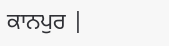ਕਾਨਪੁਰ |